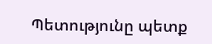Պետությունը պետք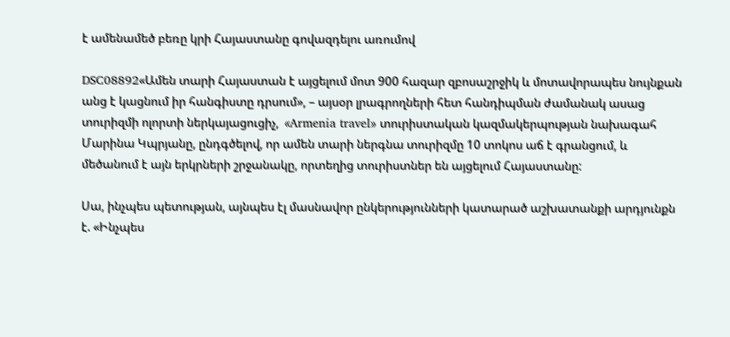է ամենամեծ բեռը կրի Հայաստանը գովազդելու առումով

DSC08892«Ամեն տարի Հայաստան է այցելում մոտ 900 հազար զբոսաշրջիկ և մոտավորապես նույնքան անց է կացնում իր հանգիստը դրսում», – այսօր լրագրողների հետ հանդիպման ժամանակ ասաց տուրիզմի ոլորտի ներկայացուցիչ,  «Armenia travel» տուրիստական կազմակերպության նախագահ Մարինա Կպրյանը, ընդգծելով, որ ամեն տարի ներգնա տուրիզմը 10 տոկոս աճ է գրանցում, և մեծանում է այն երկրների շրջանակը, որտեղից տուրիստներ են այցելում Հայաստանը:

Սա, ինչպես պետության, այնպես էլ մասնավոր ընկերությունների կատարած աշխատանքի արդյունքն է. «Ինչպես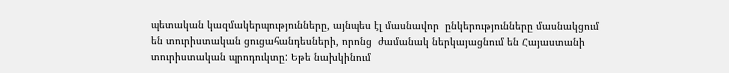պետական կազմակերպությունները, այնպես էլ մասնավոր  ընկերությունները մասնակցում են տուրիստական ցուցահանդեսների, որոնց  ժամանակ ներկայացնում են Հայաստանի տուրիստական պրոդուկտը: Եթե նախկինում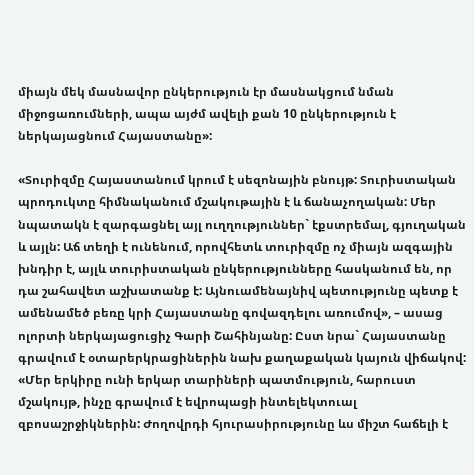միայն մեկ մասնավոր ընկերություն էր մասնակցում նման միջոցառումների, ապա այժմ ավելի քան 10 ընկերություն է ներկայացնում Հայաստանը»:

«Տուրիզմը Հայաստանում կրում է սեզոնային բնույթ: Տուրիստական պրոդուկտը հիմնականում մշակութային է և ճանաչողական: Մեր նպատակն է զարգացնել այլ ուղղություններ` էքստրեմալ, գյուղական և այլն: Աճ տեղի է ունենում, որովհետև տուրիզմը ոչ միայն ազգային խնդիր է, այլև տուրիստական ընկերությունները հասկանում են, որ դա շահավետ աշխատանք է: Այնուամենայնիվ պետությունը պետք է ամենամեծ բեռը կրի Հայաստանը գովազդելու առումով», – ասաց ոլորտի ներկայացուցիչ Գարի Շահինյանը: Ըստ նրա` Հայաստանը գրավում է օտարերկրացիներին նախ քաղաքական կայուն վիճակով: «Մեր երկիրը ունի երկար տարիների պատմություն, հարուստ մշակույթ, ինչը գրավում է եվրոպացի ինտելեկտուալ զբոսաշրջիկներին: Ժողովրդի հյուրասիրությունը ևս միշտ հաճելի է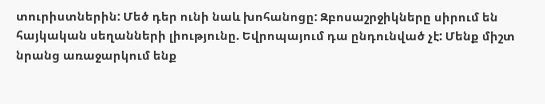տուրիստներին: Մեծ դեր ունի նաև խոհանոցը: Զբոսաշրջիկները սիրում են հայկական սեղանների լիությունը. Եվրոպայում դա ընդունված չէ: Մենք միշտ նրանց առաջարկում ենք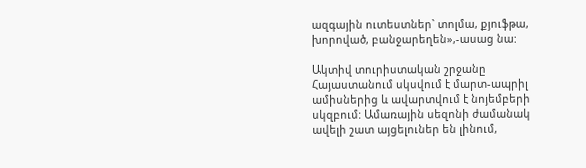ազգային ուտեստներ` տոլմա, քյուֆթա, խորոված, բանջարեղեն»,-ասաց նա:

Ակտիվ տուրիստական շրջանը Հայաստանում սկսվում է մարտ-ապրիլ ամիսներից և ավարտվում է նոյեմբերի սկզբում: Ամառային սեզոնի ժամանակ ավելի շատ այցելուներ են լինում,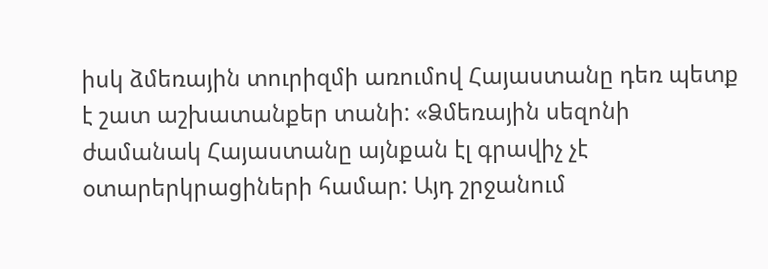իսկ ձմեռային տուրիզմի առումով Հայաստանը դեռ պետք է շատ աշխատանքեր տանի: «Ձմեռային սեզոնի ժամանակ Հայաստանը այնքան էլ գրավիչ չէ օտարերկրացիների համար: Այդ շրջանում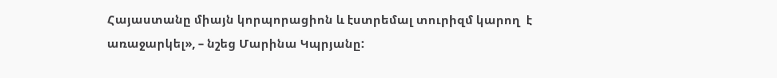Հայաստանը միայն կորպորացիոն և էստրեմալ տուրիզմ կարող  է առաջարկել», – նշեց Մարինա Կպրյանը: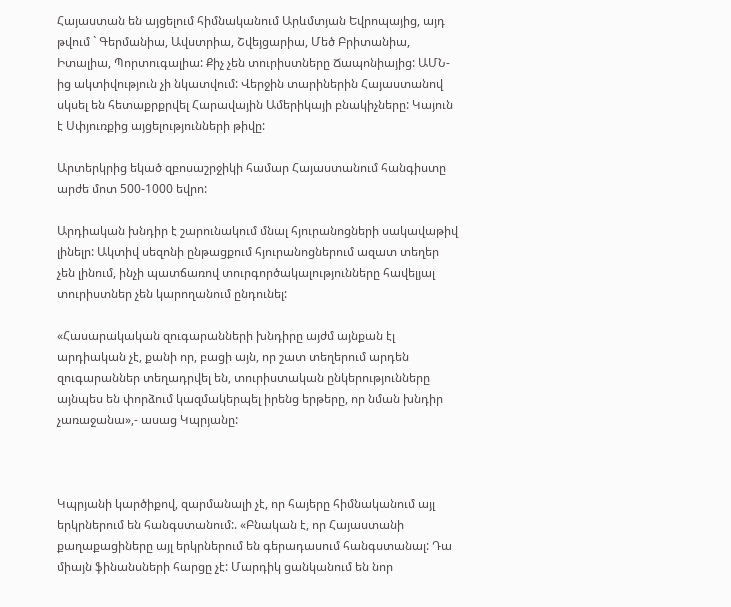Հայաստան են այցելում հիմնականում Արևմտյան Եվրոպայից, այդ թվում ` Գերմանիա, Ավստրիա, Շվեյցարիա, Մեծ Բրիտանիա, Իտալիա, Պորտուգալիա: Քիչ չեն տուրիստները Ճապոնիայից: ԱՄՆ-ից ակտիվություն չի նկատվում: Վերջին տարիներին Հայաստանով սկսել են հետաքրքրվել Հարավային Ամերիկայի բնակիչները: Կայուն է Սփյուռքից այցելությունների թիվը:

Արտերկրից եկած զբոսաշրջիկի համար Հայաստանում հանգիստը արժե մոտ 500-1000 եվրո:

Արդիական խնդիր է շարունակում մնալ հյուրանոցների սակավաթիվ լինելր: Ակտիվ սեզոնի ընթացքում հյուրանոցներում ազատ տեղեր չեն լինում, ինչի պատճառով տուրգործակալությունները հավելյալ տուրիստներ չեն կարողանում ընդունել:

«Հասարակական զուգարանների խնդիրը այժմ այնքան էլ արդիական չէ, քանի որ, բացի այն, որ շատ տեղերում արդեն զուգարաններ տեղադրվել են, տուրիստական ընկերությունները այնպես են փորձում կազմակերպել իրենց երթերը, որ նման խնդիր չառաջանա»,- ասաց Կպրյանը:



Կպրյանի կարծիքով, զարմանալի չէ, որ հայերը հիմնականում այլ երկրներում են հանգստանում:. «Բնական է, որ Հայաստանի քաղաքացիները այլ երկրներում են գերադասում հանգստանալ: Դա միայն ֆինանսների հարցը չէ: Մարդիկ ցանկանում են նոր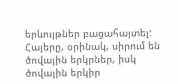երևույթներ բացահայտել: Հայերը, օրինակ, սիրում են ծովային երկրներ, իսկ ծովային երկիր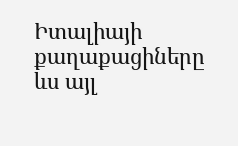Իտալիայի քաղաքացիները ևս այլ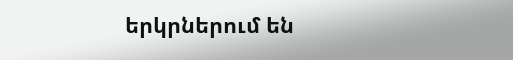երկրներում են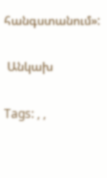հանգստանում»:

 Անկախ

Tags: , ,